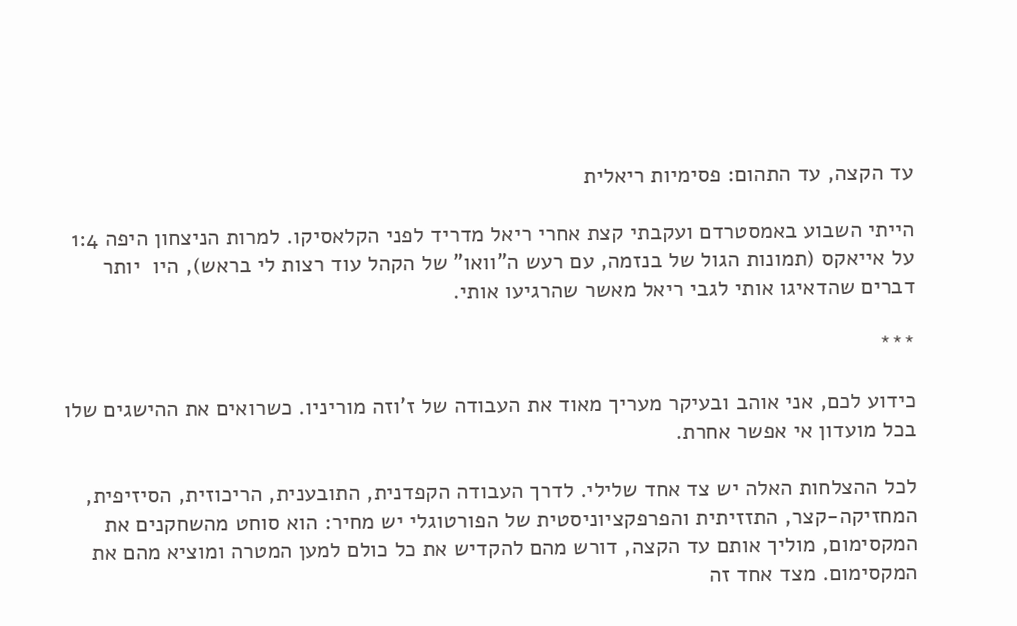עד הקצה, עד התהום: פסימיות ריאלית

הייתי השבוע באמסטרדם ועקבתי קצת אחרי ריאל מדריד לפני הקלאסיקו. למרות הניצחון היפה 1:4 על אייאקס (תמונות הגול של בנזמה, עם רעש ה"וואו" של הקהל עוד רצות לי בראש), היו  יותר דברים שהדאיגו אותי לגבי ריאל מאשר שהרגיעו אותי.

***

כידוע לכם, אני אוהב ובעיקר מעריך מאוד את העבודה של ז'וזה מוריניו. כשרואים את ההישגים שלו בכל מועדון אי אפשר אחרת.

לכל ההצלחות האלה יש צד אחד שלילי. לדרך העבודה הקפדנית, התובענית, הריכוזית, הסיזיפית, המחזיקה-קצר, התזזיתית והפרפקציוניסטית של הפורטוגלי יש מחיר: הוא סוחט מהשחקנים את המקסימום, מוליך אותם עד הקצה, דורש מהם להקדיש את כל כולם למען המטרה ומוציא מהם את המקסימום. מצד אחד זה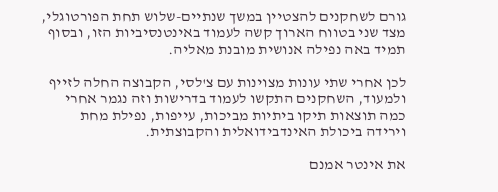גורם לשחקנים להצטיין במשך שנתיים-שלוש תחת הפורטוגלי, מצד שני בטווח הארוך קשה לעמוד באינטנסיביות הזו, ובסוף תמיד באה נפילה אנושית מובנת מאליה.

לכן אחרי שתי עונות מצוינות עם צ'לסי, הקבוצה החלה לזייף ולמעוד, השחקנים התקשו לעמוד בדרישות וזה נגמר אחרי כמה תוצאות תיקו ביתיות מביכות, עייפות, נפילת מחת וירידה ביכולת האינדבידואלית והקבוצתית.

את אינטר אמנם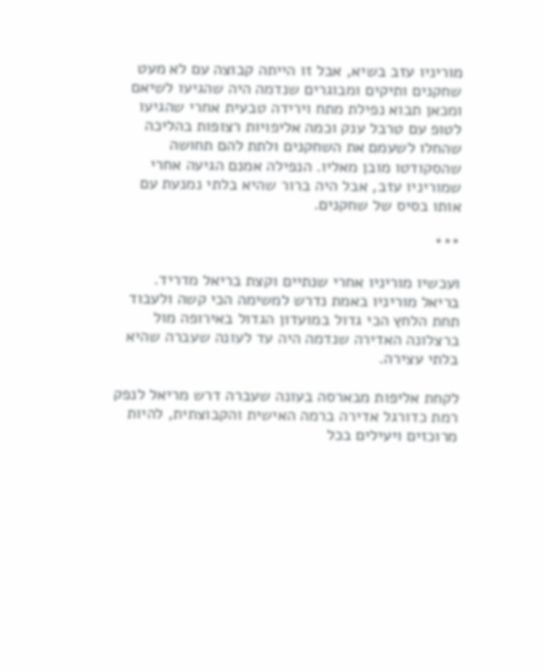מוריניו עזב בשיא, אבל זו הייתה קבוצה עם לא מעט שחקנים ותיקים ומבוגרים שנדמה היה שהגיעו לשיאם ומכאן תבוא נפילת מתח וירידה טבעית אחרי שהגיעו לטופ עם טרבל ענק וכמה אליפויות רצופות בהליכה שהחלו לשעמם את השחקנים ולתת להם תחושה שהסקודטו מובן מאליו. הנפילה אמנם הגיעה אחרי שמוריניו עזב, אבל היה ברור שהיא בלתי נמנעת עם אותו בסיס של שחקנים.

***

ועכשיו מוריניו אחרי שנתיים וקצת בריאל מדריד. בריאל מוריניו באמת נדרש למשימה הכי קשה ולעבוד תחת הלחץ הכי גדול במועדון הגדול באירופה מול ברצלונה האדירה שנדמה היה עד לעונה שעברה שהיא בלתי עצירה.

לקחת אליפות מבארסה בעונה שעברה דרש מריאל לנפק רמת כדורגל אדירה ברמה האישית והקבוצתית, להיות מרוכזים ויעילים בכל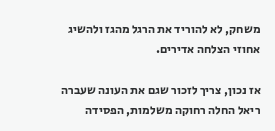משחק, לא להוריד את הרגל מהגז ולהשיג אחוזי הצלחה אדירים.

אז נכון, צריך לזכור שגם את העונה שעברה ריאל החלה רחוקה משלמות, הפסידה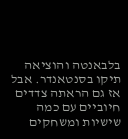בלבאנטה והוציאה תיקו בסנטאנדר. אבל אז גם הראתה צדדים חיוביים עם כמה שישיות ומשחקים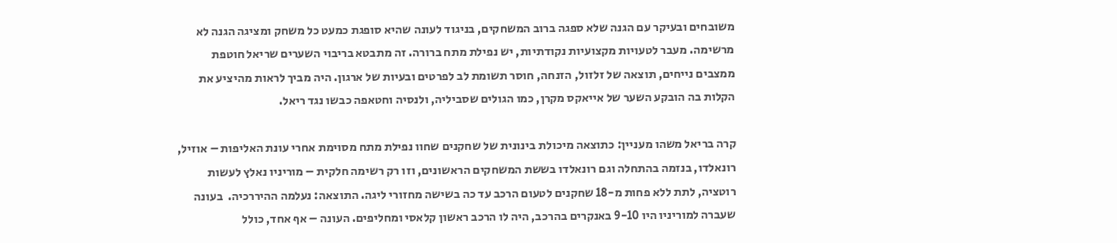משובחים ובעיקר עם הגנה שלא ספגה ברוב המשחקים, בניגוד לעונה שהיא סופגת כמעט כל משחק ומציגה הגנה לא מרשימה. מעבר לטעויות מקצועיות נקודתיות, יש נפילת מתח ברורה. זה מתבטא בריבוי השערים שריאל חוטפת ממצבים נייחים, תוצאה של זלזול, הזנחה, חוסר תשומת לב לפרטים ובעיות של ארגון. היה מביך לראות מהיציע את הקלות בה הובקע השער של אייאקס מקרן, כמו הגולים שסביליה, ולנסיה וחטאפה כבשו נגד ריאל.

קרה בריאל משהו מעניין: כתוצאה מיכולת בינונית של שחקנים שחוו נפילת מתח מסוימת אחרי עונת האליפות – אוזיל, רונאלדו, בנזמה בהתחלה וגם רונאלדו בששת המשחקים הראשונים, וזו רק רשימה חלקית – מוריניו נאלץ לעשות רוטציה, לתת ללא פחות מ-18 שחקנים לטעום הרכב עד כה בשישה מחזורי ליגה. התוצאה: נעלמה ההיררכיה.  בעונה שעברה למוריניו היו 9-10 באנקרים בהרכב, היה לו הרכב ראשון קלאסי ומחליפים. העונה – אף אחד, כולל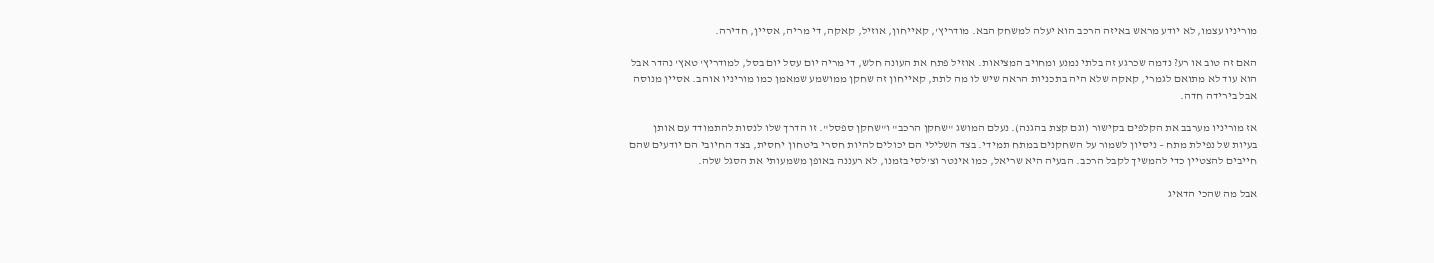מוריניו עצמו, לא יודע מראש באיזה הרכב הוא יעלה למשחק הבא. מודריץ', קאייחון, אוזיל, קאקה, די מריה, אסיין, חדירה.

האם זה טוב או רע? נדמה שכרגע זה בלתי נמנע ומחויב המציאות. אוזיל פתח את העונה חלש, די מריה יום עסל יום בסל, למודריץ' טאץ' נהדר אבל הוא עוד לא מתואם לגמרי, קאקה שלא היה בתכניות הראה שיש לו מה לתת, קאייחון זה שחקן ממושמע שמאמן כמו מוריניו אוהב. אסיין מנוסה אבל בירידה חדה.

אז מוריניו מערבב את הקלפים בקישור (וגם קצת בהגנה). נעלם המושג "שחקן הרכב" ו"שחקן ספסל". זו הדרך שלו לנסות להתמודד עם אותן בעיות של נפילת מתח – ניסיון לשמור על השחקנים במתח תמידי. בצד השלילי הם יכולים להיות חסרי ביטחון יחסית, בצד החיובי הם יודעים שהם חייבים להצטיין כדי להמשיך לקבל הרכב. הבעיה היא שריאל, כמו אינטר וצ'לסי בזמנו, לא רעננה באופן משמעותי את הסגל שלה.

אבל מה שהכי הדאיג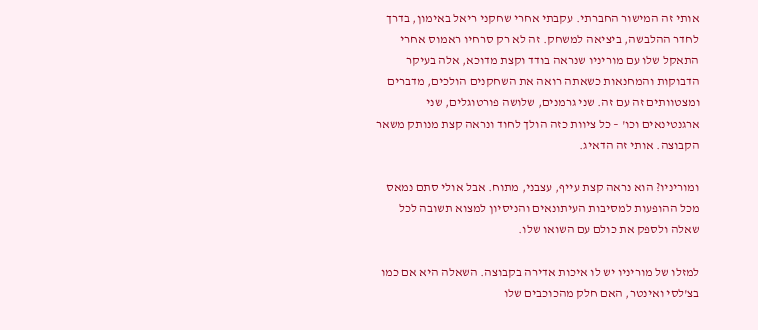אותי זה המישור החברתי. עקבתי אחרי שחקני ריאל באימון, בדרך לחדר ההלבשה, ביציאה למשחק. זה לא רק סרחיו ראמוס אחרי התאקל שלו עם מוריניו שנראה בודד וקצת מדוכא, אלה בעיקר הדבוקות והמחנאות כשאתה רואה את השחקנים הולכים, מדברים ומצטוותים זה עם זה. שני גרמנים, שלושה פורטוגלים, שני ארגנטינאים וכו' – כל ציוות כזה הולך לחוד ונראה קצת מנותק משאר הקבוצה. אותי זה הדאיג.

ומוריניו? הוא נראה קצת עייף, עצבני, מתוח. אבל אולי סתם נמאס מכל ההופעות למסיבות העיתונאים והניסיון למצוא תשובה לכל שאלה ולספק את כולם עם השואו שלו.

למזלו של מוריניו יש לו איכות אדירה בקבוצה. השאלה היא אם כמו בצ'לסי ואינטר, האם חלק מהכוכבים שלו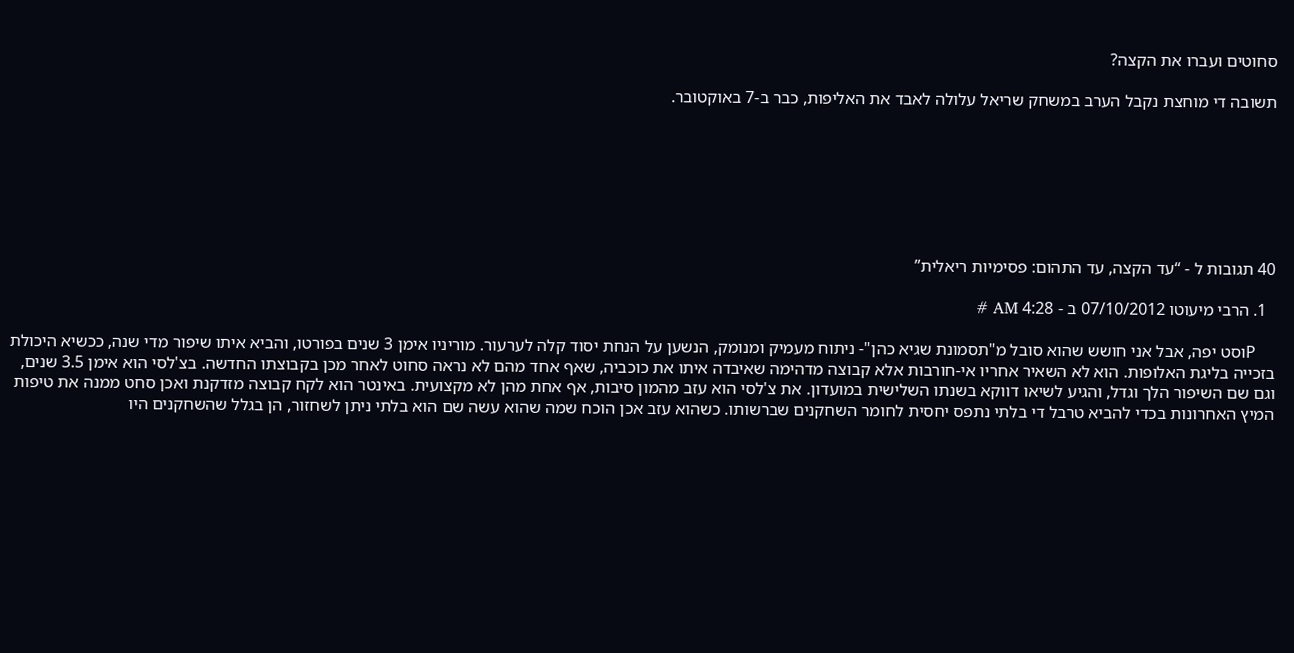סחוטים ועברו את הקצה?

תשובה די מוחצת נקבל הערב במשחק שריאל עלולה לאבד את האליפות, כבר ב-7 באוקטובר.







40 תגובות ל - “עד הקצה, עד התהום: פסימיות ריאלית”

  1. הרבי מיעוטו 07/10/2012 ב - 4:28 AM #

    Pוסט יפה, אבל אני חושש שהוא סובל מ"תסמונת שגיא כהן"- ניתוח מעמיק ומנומק, הנשען על הנחת יסוד קלה לערעור. מוריניו אימן 3 שנים בפורטו, והביא איתו שיפור מדי שנה, ככשיא היכולת בזכייה בליגת האלופות. הוא לא השאיר אחריו אי-חורבות אלא קבוצה מדהימה שאיבדה איתו את כוכביה, שאף אחד מהם לא נראה סחוט לאחר מכן בקבוצתו החדשה. בצ'לסי הוא אימן 3.5 שנים, וגם שם השיפור הלך וגדל, והגיע לשיאו דווקא בשנתו השלישית במועדון. את צ'לסי הוא עזב מהמון סיבות, אף אחת מהן לא מקצועית. באינטר הוא לקח קבוצה מזדקנת ואכן סחט ממנה את טיפות המיץ האחרונות בכדי להביא טרבל די בלתי נתפס יחסית לחומר השחקנים שברשותו. כשהוא עזב אכן הוכח שמה שהוא עשה שם הוא בלתי ניתן לשחזור, הן בגלל שהשחקנים היו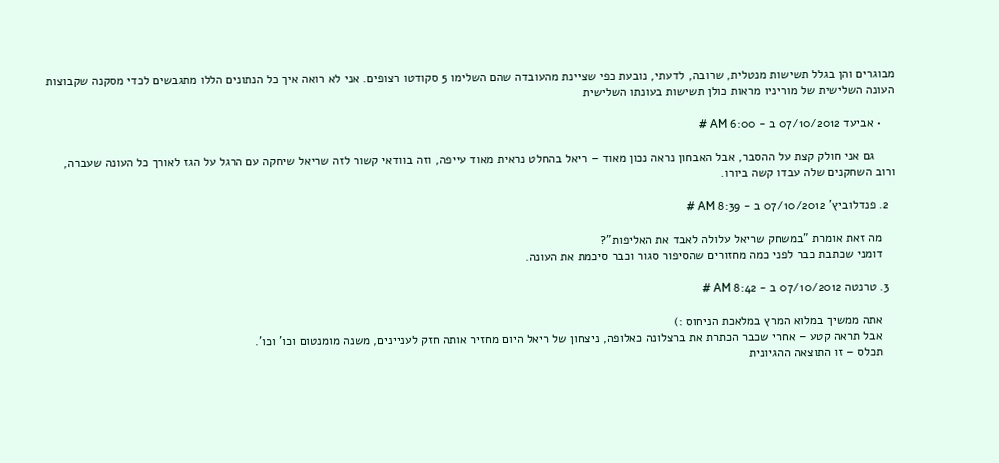מבוגרים והן בגלל תשישות מנטלית, שרובה, לדעתי, נובעת כפי שציינת מהעובדה שהם השלימו 5 סקודטו רצופים. אני לא רואה איך כל הנתונים הללו מתגבשים לכדי מסקנה שקבוצות העונה השלישית של מוריניו מראות כולן תשישות בעונתו השלישית

    • אביעד 07/10/2012 ב - 6:00 AM #

      גם אני חולק קצת על ההסבר, אבל האבחון נראה נכון מאוד – ריאל בהחלט נראית מאוד עייפה, וזה בוודאי קשור לזה שריאל שיחקה עם הרגל על הגז לאורך כל העונה שעברה, ורוב השחקנים שלה עבדו קשה ביורו.

  2. פנדלוביץ' 07/10/2012 ב - 8:39 AM #

    מה זאת אומרת "במשחק שריאל עלולה לאבד את האליפות"?
    דומני שכתבת כבר לפני כמה מחזורים שהסיפור סגור וכבר סיכמת את העונה.

  3. טרנטה 07/10/2012 ב - 8:42 AM #

    אתה ממשיך במלוא המרץ במלאכת הניחוס :)
    אבל תראה קטע – אחרי שכבר הכתרת את ברצלונה כאלופה, ניצחון של ריאל היום מחזיר אותה חזק לעניינים, משנה מומנטום וכו' וכו'.
    תכלס – זו התוצאה ההגיונית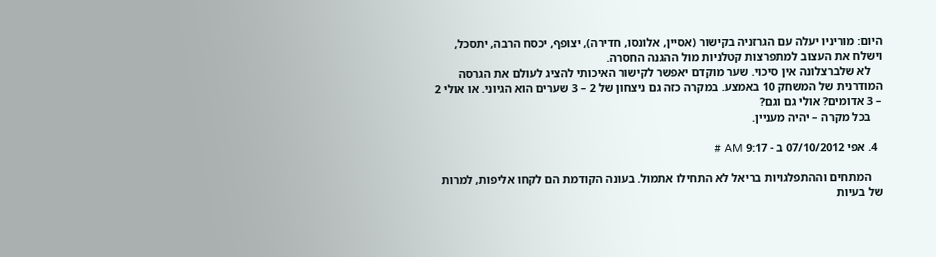היום: מוריניו יעלה עם הגרזניה בקישור (אסיין, אלונסו, חדירה), יצופף, יכסח הרבה, יתסכל, וישלח את העצוב למתפרצות קטלניות מול ההגנה החסרה.
    לא שלברצלונה אין סיכוי. שער מוקדם יאפשר לקישור האיכותי להציג לעולם את הגרסה המודרנית של המשחק 10 באמצע. במקרה כזה גם ניצחון של 2 – 3 שערים הוא הגיוני. או אולי 2 – 3 אדומים? אולי גם וגם?
    בכל מקרה – יהיה מעניין.

  4. אפי 07/10/2012 ב - 9:17 AM #

    המתחים וההתפלגויות בריאל לא התחילו אתמול. בעונה הקודמת הם לקחו אליפות, למרות של בעיות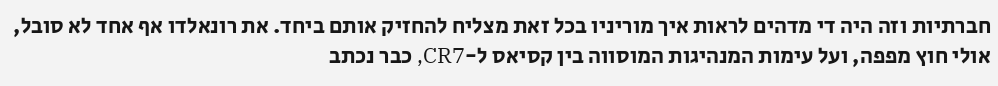חברתיות וזה היה די מדהים לראות איך מוריניו בכל זאת מצליח להחזיק אותם ביחד. את רונאלדו אף אחד לא סובל, אולי חוץ מפפה, ועל עימות המנהיגות המוסווה בין קסיאס ל-CR7, כבר נכתב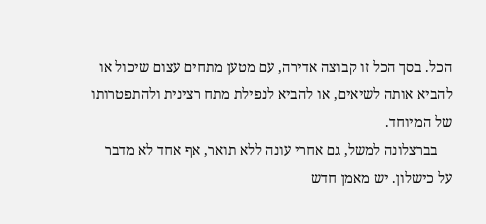הכל. בסך הכל זו קבוצה אדירה, עם מטען מתחים עצום שיכול או להביא אותה לשיאים, או להביא לנפילת מתח רצינית ולהתפטרותו של המיוחד.
    בברצלונה למשל, גם אחרי עונה ללא תואר, אף אחד לא מדבר על כישלון. יש מאמן חדש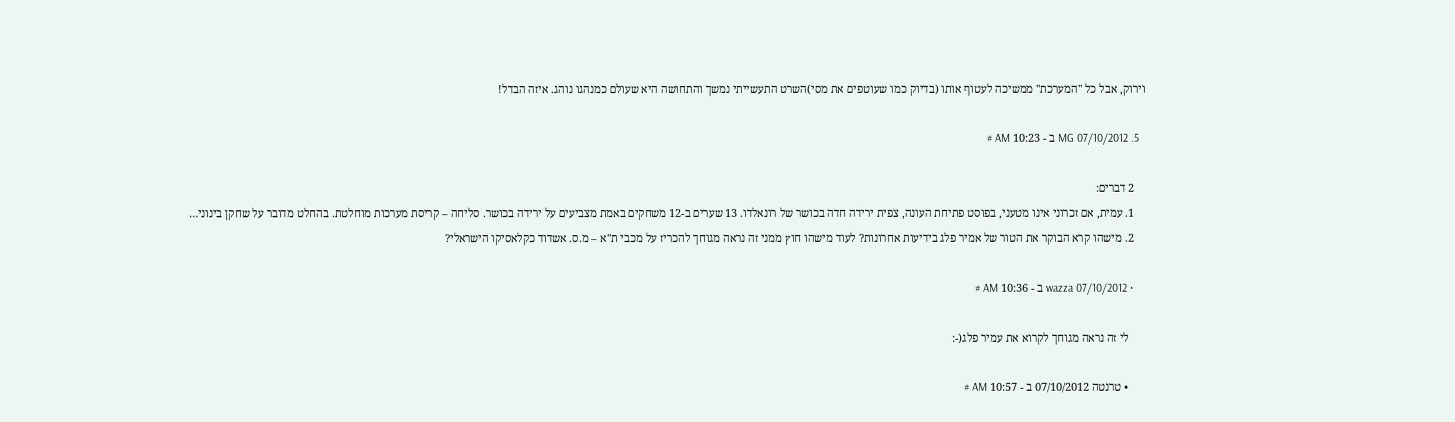וירוק, אבל כל "המערכת" ממשיכה לעטוף אותו (בדיוק כמו שעוטפים את מסי)השרט התעשייתי נמשך והתחושה היא שעולם כמנהגו נוהג. איזה הבדל!

  5. MG 07/10/2012 ב - 10:23 AM #

    2 דברים:
    1. עמית, אם זכרוני אינו מטעני, בפוסט פתיחת העונה, צפית ירידה חדה בכושר של רונאלדו. 13 שערים ב-12 משחקים באמת מצביעים על ירידה בכושר. סליחה – קריסת מערכות מוחלטת. בהחלט מדובר על שחקן בינוני…
    2. מישהו קרא הבוקר את הטור של אמיר פלג בידיעות אחרונות? לעוד מישהו חוץ ממני זה נראה מגוחך להכריז על מכבי ת"א – מ.ס. אשדוד כקלאסיקו הישראלי?

    • wazza 07/10/2012 ב - 10:36 AM #

      לי זה נראה מגוחך לקרוא את עמיר פלג(-:

      • טרנטה 07/10/2012 ב - 10:57 AM #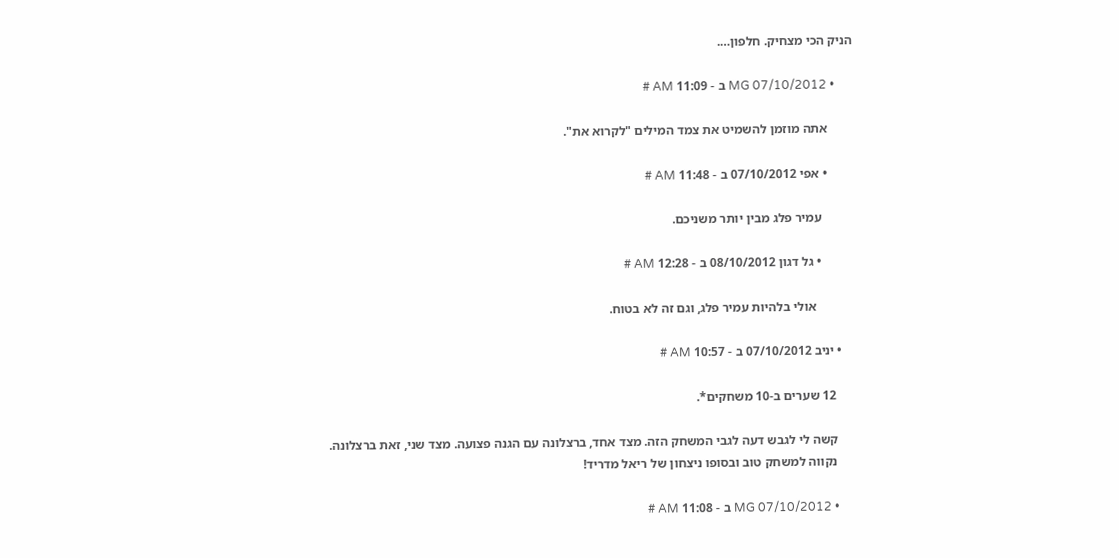הניק הכי מצחיק. חלפון….

      • MG 07/10/2012 ב - 11:09 AM #

        אתה מוזמן להשמיט את צמד המילים "לקרוא את".

        • אפי 07/10/2012 ב - 11:48 AM #

          עמיר פלג מבין יותר משניכם.

          • גל דגון 08/10/2012 ב - 12:28 AM #

            אולי בלהיות עמיר פלג, וגם זה לא בטוח.

    • יניב 07/10/2012 ב - 10:57 AM #

      12 שערים ב-10 משחקים*.

      קשה לי לגבש דעה לגבי המשחק הזה. מצד אחד, ברצלונה עם הגנה פצועה. מצד שני, זאת ברצלונה.
      נקווה למשחק טוב ובסופו ניצחון של ריאל מדריד!

      • MG 07/10/2012 ב - 11:08 AM #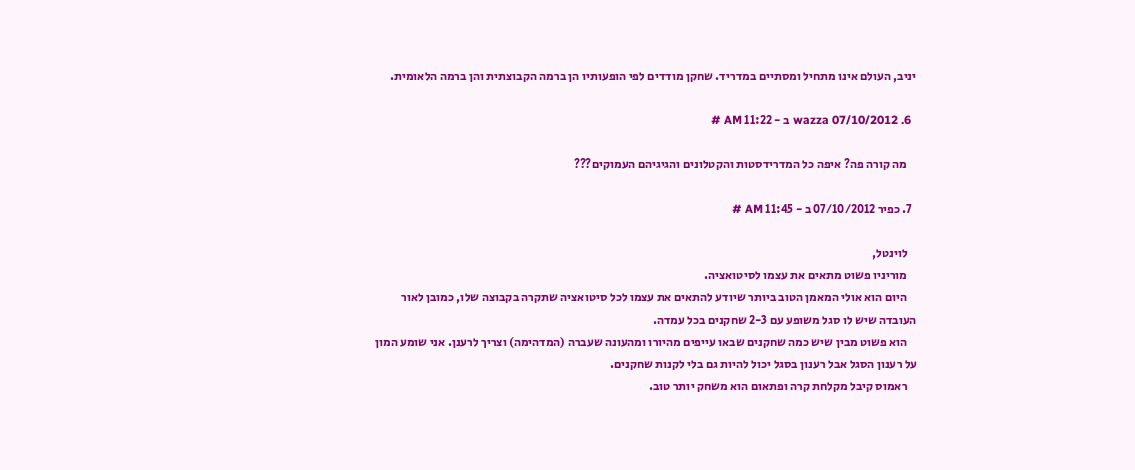יניב, העולם אינו מתחיל ומסתיים במדריד. שחקן מודדים לפי הופעותיו הן ברמה הקבוצתית והן ברמה הלאומית.

  6. wazza 07/10/2012 ב - 11:22 AM #

    מה קורה פה? איפה כל המדרידסטות והקטלונים והגיגיהם העמוקים???

  7. כפיר 07/10/2012 ב - 11:45 AM #

    לוינטל,
    מוריניו פשוט מתאים את עצמו לסיטואציה.
    היום הוא אולי המאמן הטוב ביותר שיודע להתאים את עצמו לכל סיטואציה שתקרה בקבוצה שלו, כמובן לאור העובדה שיש לו סגל משופע עם 2-3 שחקנים בכל עמדה.
    הוא פשוט מבין שיש כמה שחקנים שבאו עייפים מהיורו ומהעונה שעברה (המדהימה) וצריך לרענן. אני שומע המון על רענון הסגל אבל רענון בסגל יכול להיות גם בלי לקנות שחקנים.
    ראמוס קיבל מקלחת קרה ופתאום הוא משחק יותר טוב.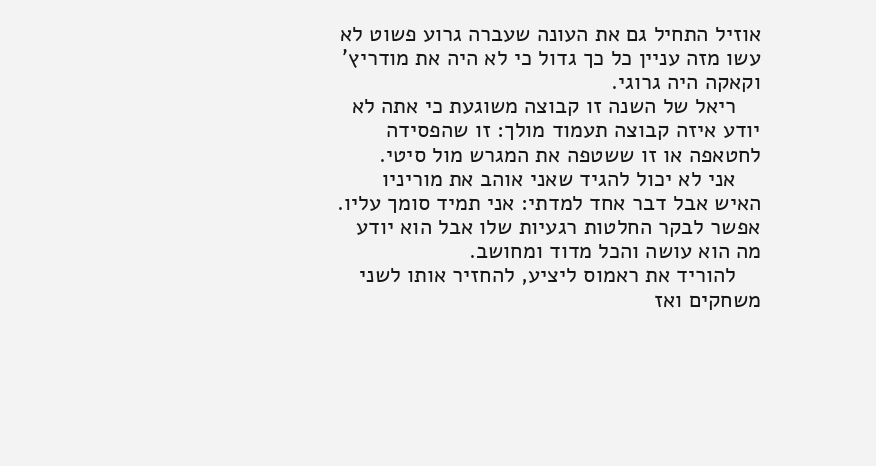אוזיל התחיל גם את העונה שעברה גרוע פשוט לא עשו מזה עניין כל כך גדול כי לא היה את מודריץ' וקאקה היה גרוגי.
    ריאל של השנה זו קבוצה משוגעת כי אתה לא יודע איזה קבוצה תעמוד מולך: זו שהפסידה לחטאפה או זו ששטפה את המגרש מול סיטי.
    אני לא יכול להגיד שאני אוהב את מוריניו האיש אבל דבר אחד למדתי: אני תמיד סומך עליו. אפשר לבקר החלטות רגעיות שלו אבל הוא יודע מה הוא עושה והכל מדוד ומחושב.
    להוריד את ראמוס ליציע, להחזיר אותו לשני משחקים ואז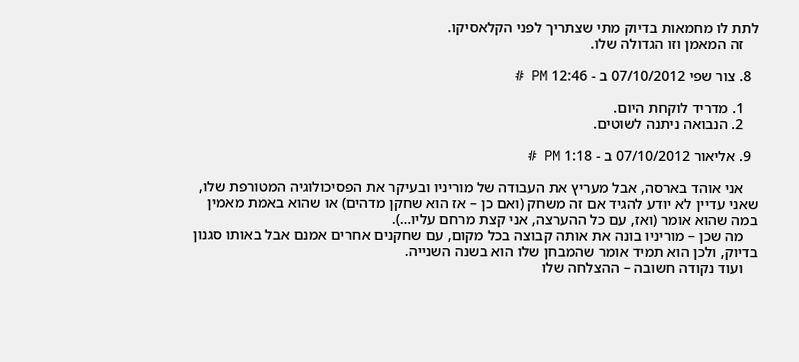לתת לו מחמאות בדיוק מתי שצתריך לפני הקלאסיקו.
    זה המאמן וזו הגדולה שלו.

  8. צור שפי 07/10/2012 ב - 12:46 PM #

    1. מדריד לוקחת היום.
    2. הנבואה ניתנה לשוטים.

  9. אליאור 07/10/2012 ב - 1:18 PM #

    אני אוהד בארסה, אבל מעריץ את העבודה של מוריניו ובעיקר את הפסיכולוגיה המטורפת שלו, שאני עדיין לא יודע להגיד אם זה משחק (ואם כן – אז הוא שחקן מדהים) או שהוא באמת מאמין במה שהוא אומר (ואז, עם כל ההערצה, אני קצת מרחם עליו…).
    מה שכן – מוריניו בונה את אותה קבוצה בכל מקום, עם שחקנים אחרים אמנם אבל באותו סגנון בדיוק, ולכן הוא תמיד אומר שהמבחן שלו הוא בשנה השנייה.
    ועוד נקודה חשובה – ההצלחה שלו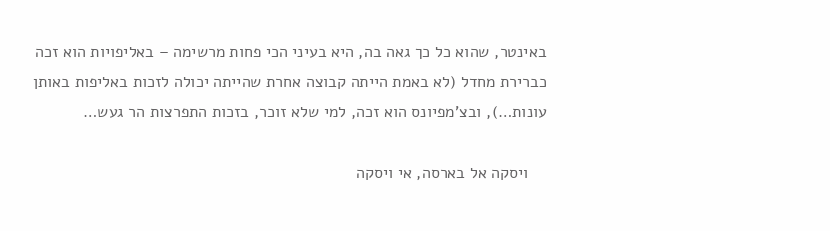באינטר, שהוא כל כך גאה בה, היא בעיני הכי פחות מרשימה – באליפויות הוא זכה כברירת מחדל (לא באמת הייתה קבוצה אחרת שהייתה יכולה לזכות באליפות באותן עונות…), ובצ'מפיונס הוא זכה, למי שלא זוכר, בזכות התפרצות הר געש…

    ויסקה אל בארסה, אי ויסקה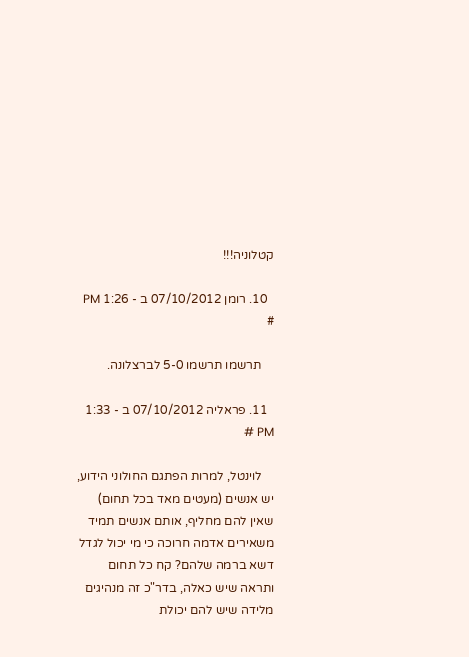קטלוניה!!!

  10. רומן 07/10/2012 ב - 1:26 PM #

    תרשמו תרשמו 5-0 לברצלונה.

  11. פראליה 07/10/2012 ב - 1:33 PM #

    לוינטל, למרות הפתגם החולוני הידוע, יש אנשים (מעטים מאד בכל תחום) שאין להם מחליף, אותם אנשים תמיד משאירים אדמה חרוכה כי מי יכול לגדל דשא ברמה שלהם? קח כל תחום ותראה שיש כאלה, בדר"כ זה מנהיגים מלידה שיש להם יכולת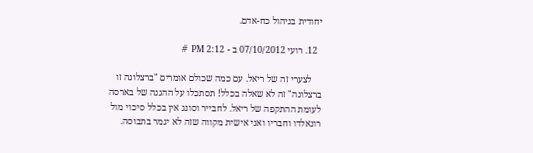יחודית בניהול כח-אדם.

  12. רועי 07/10/2012 ב - 2:12 PM #

    לצערי זה של ריאל. עם כמה שכולם אומרים "ברצלונה זו ברצלונה" זה לא שאלה בכלל! תסתכלו על ההגנה של בארסה לעומת ההתקפה של ריאל. לחבייר וסונג אין בכלל סיכוי מול רונאלדו וחבריו ואני אישית מקווה שזה לא יגמר בתבוסה.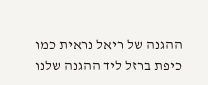ההגנה של ריאל נראית כמו כיפת ברזל ליד ההגנה שלנו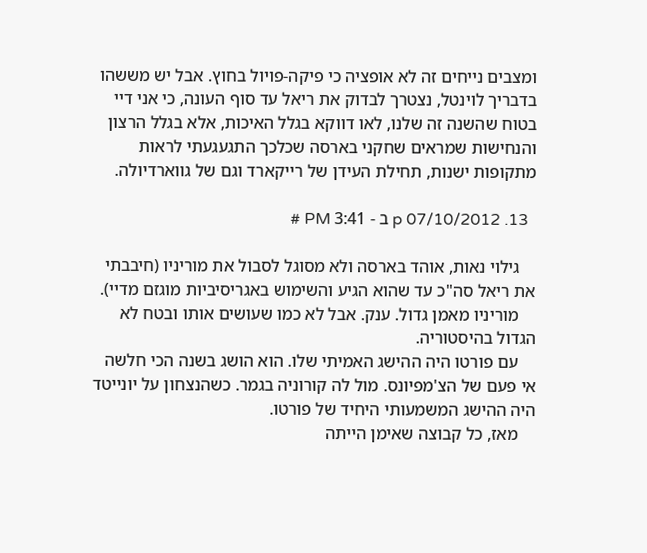ומצבים נייחים זה לא אופציה כי פיקה-פויול בחוץ. אבל יש מששהו בדבריך לוינטל, נצטרך לבדוק את ריאל עד סוף העונה, כי אני דיי בטוח שהשנה זה שלנו, לאו דווקא בגלל האיכות, אלא בגלל הרצון והנחישות שמראים שחקני בארסה שכלכך התגעגעתי לראות מתקופות ישנות, תחילת העידן של רייקארד וגם של גווארדיולה.

  13. p 07/10/2012 ב - 3:41 PM #

    גילוי נאות, אוהד בארסה ולא מסוגל לסבול את מוריניו (חיבבתי את ריאל סה"כ עד שהוא הגיע והשימוש באגריסיביות מוגזם מדיי).
    מוריניו מאמן גדול. ענק. אבל לא כמו שעושים אותו ובטח לא הגדול בהיסטוריה.
    עם פורטו היה ההישג האמיתי שלו. הוא הושג בשנה הכי חלשה אי פעם של הצ'מפיונס. מול לה קורוניה בגמר. כשהנצחון על יונייטד היה ההישג המשמעותי היחיד של פורטו.
    מאז, כל קבוצה שאימן הייתה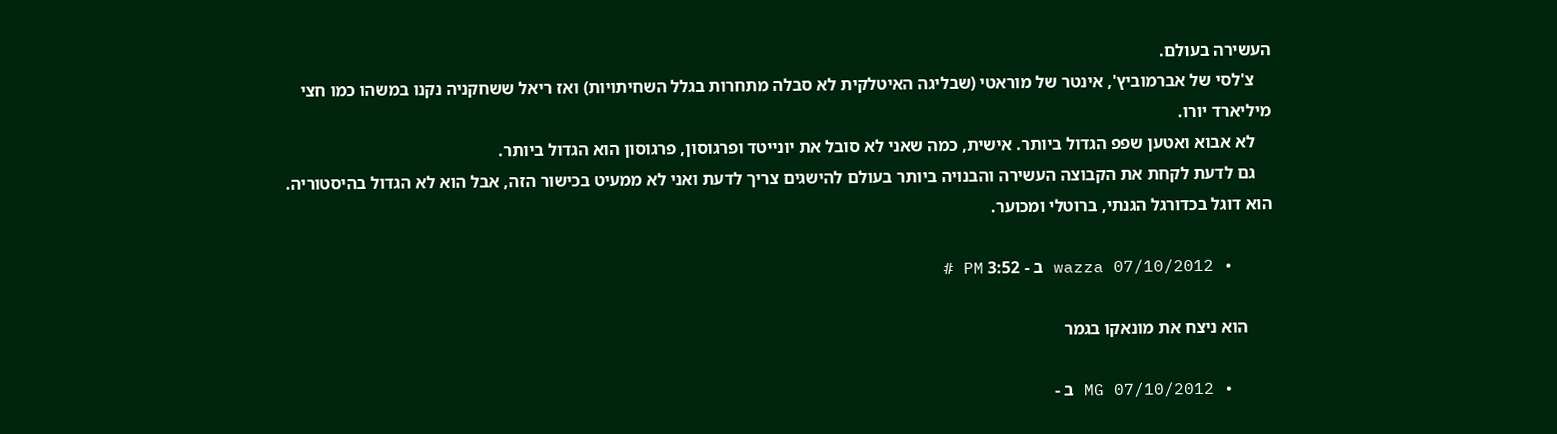העשירה בעולם.
    צ'לסי של אברמוביץ', אינטר של מוראטי (שבליגה האיטלקית לא סבלה מתחרות בגלל השחיתויות) ואז ריאל ששחקניה נקנו במשהו כמו חצי מיליארד יורו.
    לא אבוא ואטען שפפ הגדול ביותר. אישית, כמה שאני לא סובל את יונייטד ופרגוסון, פרגוסון הוא הגדול ביותר.
    גם לדעת לקחת את הקבוצה העשירה והבנויה ביותר בעולם להישגים צריך לדעת ואני לא ממעיט בכישור הזה, אבל הוא לא הגדול בהיסטוריה. הוא דוגל בכדורגל הגנתי, ברוטלי ומכוער.

    • wazza 07/10/2012 ב - 3:52 PM #

      הוא ניצח את מונאקו בגמר

    • MG 07/10/2012 ב -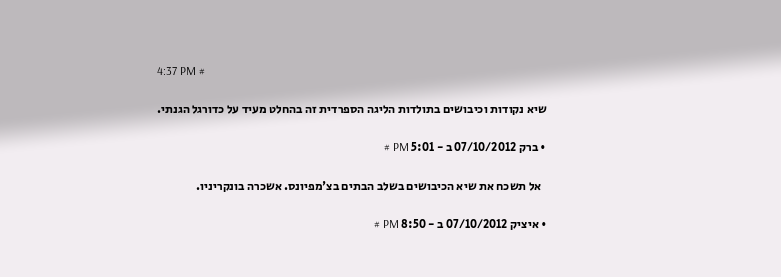4:37 PM #

      שיא נקודות וכיבושים בתולדות הליגה הספרדית זה בהחלט מעיד על כדורגל הגנתי.

      • ברק 07/10/2012 ב - 5:01 PM #

        אל תשכח את שיא הכיבושים בשלב הבתים בצ'מפיונס. אשכרה בונקריניו.

      • איציק 07/10/2012 ב - 8:50 PM #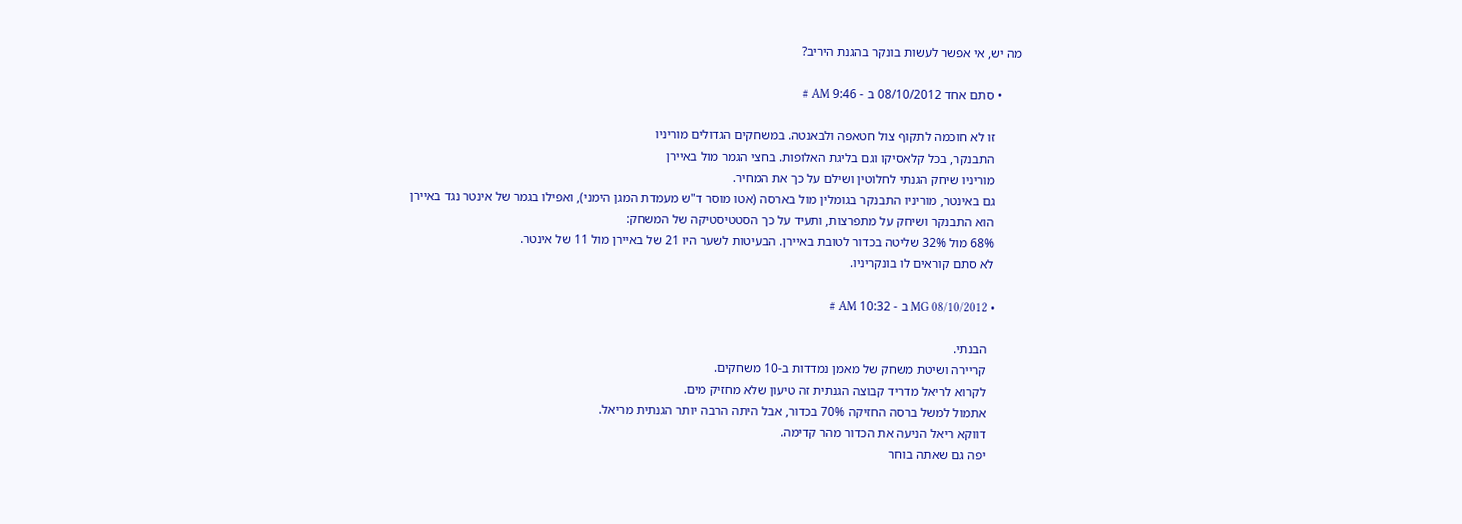מה יש, אי אפשר לעשות בונקר בהגנת היריב?

      • סתם אחד 08/10/2012 ב - 9:46 AM #

        זו לא חוכמה לתקוף צול חטאפה ולבאנטה. במשחקים הגדולים מוריניו
        התבנקר, בכל קלאסיקו וגם בליגת האלופות. בחצי הגמר מול באיירן
        מוריניו שיחק הגנתי לחלוטין ושילם על כך את המחיר.
        גם באינטר, מוריניו התבנקר בגומלין מול בארסה (אטו מוסר ד"ש מעמדת המגן הימני), ואפילו בגמר של אינטר נגד באיירן
        הוא התבנקר ושיחק על מתפרצות, ותעיד על כך הסטטיסטיקה של המשחק:
        68% מול 32% שליטה בכדור לטובת באיירן. הבעיטות לשער היו 21 של באיירן מול 11 של אינטר.
        לא סתם קוראים לו בונקריניו.

        • MG 08/10/2012 ב - 10:32 AM #

          הבנתי.
          קריירה ושיטת משחק של מאמן נמדדות ב-10 משחקים.
          לקרוא לריאל מדריד קבוצה הגנתית זה טיעון שלא מחזיק מים.
          אתמול למשל ברסה החזיקה 70% בכדור, אבל היתה הרבה יותר הגנתית מריאל.
          דווקא ריאל הניעה את הכדור מהר קדימה.
          יפה גם שאתה בוחר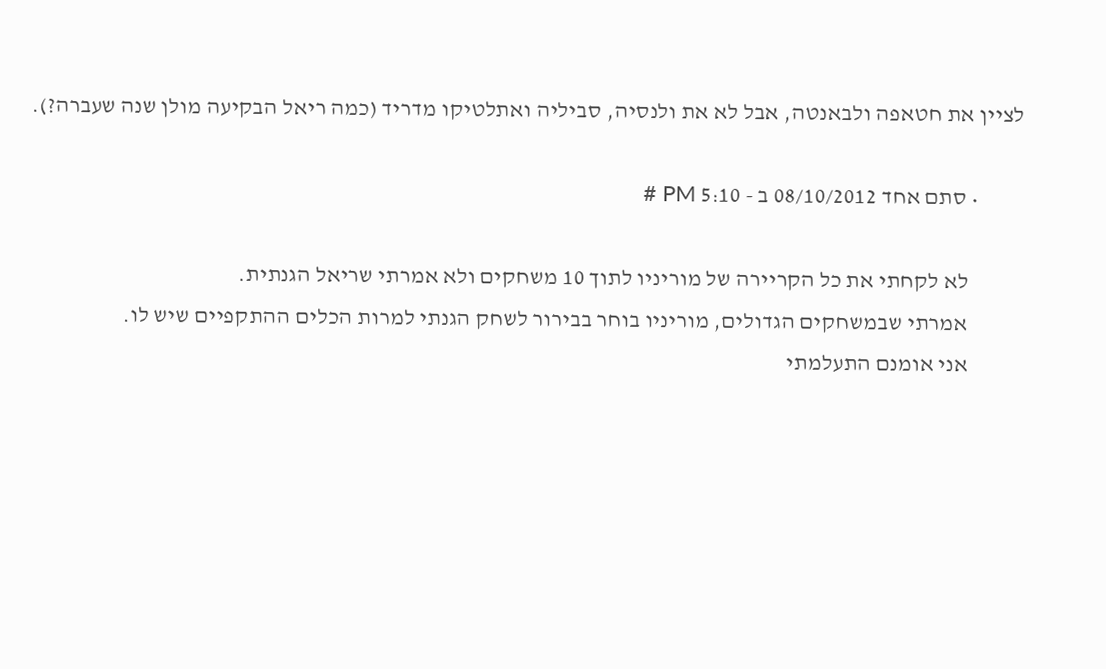לציין את חטאפה ולבאנטה, אבל לא את ולנסיה, סביליה ואתלטיקו מדריד (כמה ריאל הבקיעה מולן שנה שעברה?).

          • סתם אחד 08/10/2012 ב - 5:10 PM #

            לא לקחתי את כל הקריירה של מוריניו לתוך 10 משחקים ולא אמרתי שריאל הגנתית.
            אמרתי שבמשחקים הגדולים, מוריניו בוחר בבירור לשחק הגנתי למרות הכלים ההתקפיים שיש לו.
            אני אומנם התעלמתי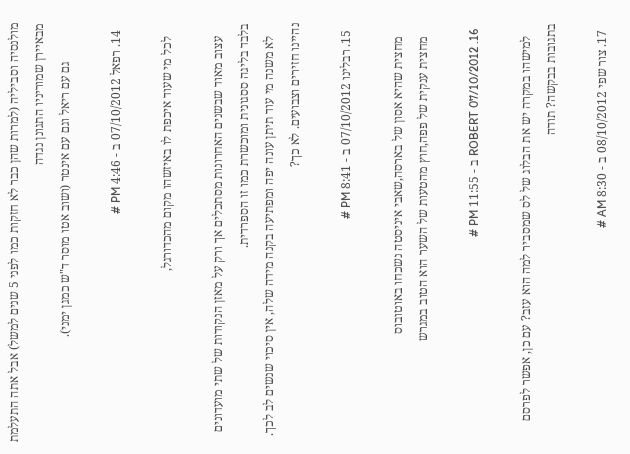מולנסיה וסביליה (למרות שהן כבר לא חזקות כמו לפני 5 שנים למשל) אבל אתה התעלמת מבאיירן שמוריניו התגונן נגדה
            גם עם ריאל וגם עם אינטר (ושוב אטו מוסר ד"ש כמגן ימני).

  14. רפאל 07/10/2012 ב - 4:46 PM #

    לכל מי שעוד איכפת לו באיזשהו מקום מהכדורגל,

    עצוב מאוד שבשנים האחרונות מסתכלים אך ורק על מאזן הנקודות של שתי מועדונים בלבד בליגה ססגונית ומוכשרת כמו זו הספרדית.
    לא משנה מי עוד תיתן עונה יפה ומפתיעה בקנה מידה שלה, אין סיכוי שנשים לב לכך. נהיינו חזירים וצבועים. לא כך?

  15. רבלינו 07/10/2012 ב - 8:41 PM #

    מחצית שהיא אסון של בארסה,שאבי איניסטה נשכחו באוטובוס
    מחצית ענקית של פפה,חוץ מהטעות של השער הוא הטוב במגרש

  16. ROBERT 07/10/2012 ב - 11:55 PM #

    למישהו במקרה יש את הבלוג של לס שמסביר למה הוא עזב? עם כן, אפשר לפרסם בתגובות בבקשה? תודה

  17. צור שפי 08/10/2012 ב - 8:30 AM #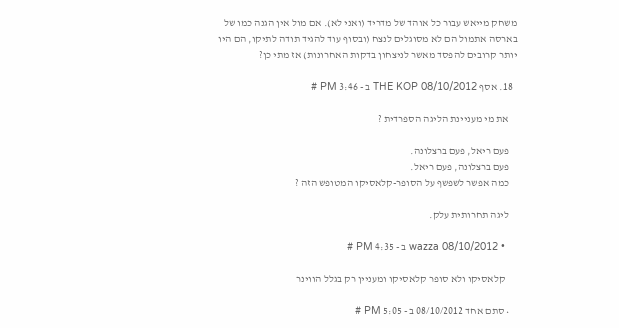משחק מייאש עבור כל אוהד של מדריד (ואני לא). אם מול אין הגנה כמו של בארסה אתמול הם לא מסוגלים לנצח (ובסוף עוד להגיד תודה לתיקו, הם היו יותר קרובים להפסד מאשר לניצחון בדקות האחרונות) אז מתי כן?

  18. אסף THE KOP 08/10/2012 ב - 3:46 PM #

    את מי מעניינת הליגה הספרדית ?

    פעם ריאל, פעם ברצלונה.
    פעם ברצלונה, פעם ריאל.
    כמה אפשר לשפשף על הסופר-קלאסיקו המטופש הזה ?

    ליגה תחרותית עלק.

    • wazza 08/10/2012 ב - 4:35 PM #

      קלאסיקו ולא סופר קלאסיקו ומעניין רק בגלל הווינר

    • סתם אחד 08/10/2012 ב - 5:05 PM #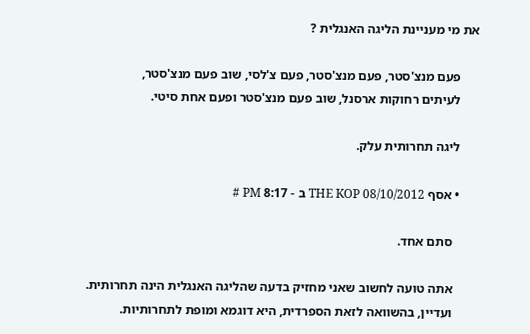את מי מעניינת הליגה האנגלית ?

      פעם מנצ'סטר, פעם מנצ'סטר, פעם צ'לסי, שוב פעם מנצ'סטר,
      לעיתים רחוקות ארסנל, שוב פעם מנצ'סטר ופעם אחת סיטי.

      ליגה תחרותית עלק.

      • אסף THE KOP 08/10/2012 ב - 8:17 PM #

        סתם אחד.

        אתה טועה לחשוב שאני מחזיק בדעה שהליגה האנגלית הינה תחרותית.
        ועדיין, בהשוואה לזאת הספרדית, היא דוגמא ומופת לתחרותיות.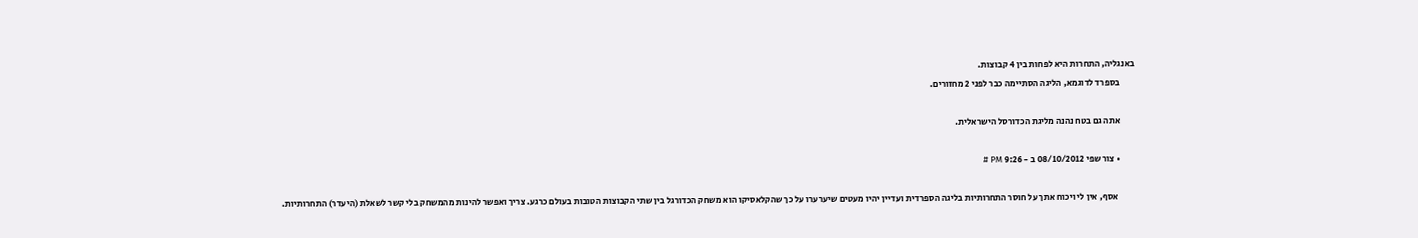באנגליה, התחרות היא לפחות בין 4 קבוצות.
        בספרד לדוגמא, הליגה הסתיימה כבר לפני 2 מחזורים.

        אתה גם בטח נהנה מליגת הכדורסל הישראלית.

        • צור שפי 08/10/2012 ב - 9:26 PM #

          אסף, אין לי ויכוח אתך על חוסר התחרותיות בליגה הספרדית ועדיין יהיו מעטים שיערערו על כך שהקלאסיקו הוא משחק הכדורגל בין שתי הקבוצות הטובות בעולם כרגע. צריך ואפשר להינות מהמשחק בלי קשר לשאלת (היעדר) התחרותיות.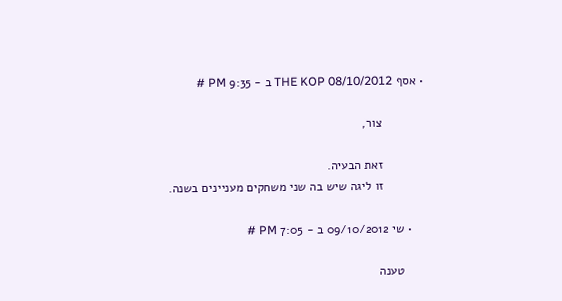• אסף THE KOP 08/10/2012 ב - 9:35 PM #

            צור,

            זאת הבעיה.
            זו ליגה שיש בה שני משחקים מעניינים בשנה.

    • שי 09/10/2012 ב - 7:05 PM #

      טענה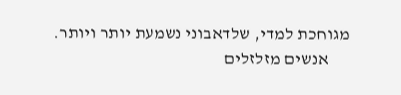מגוחכת למדי, שלדאבוני נשמעת יותר ויותר.
      אנשים מזלזלים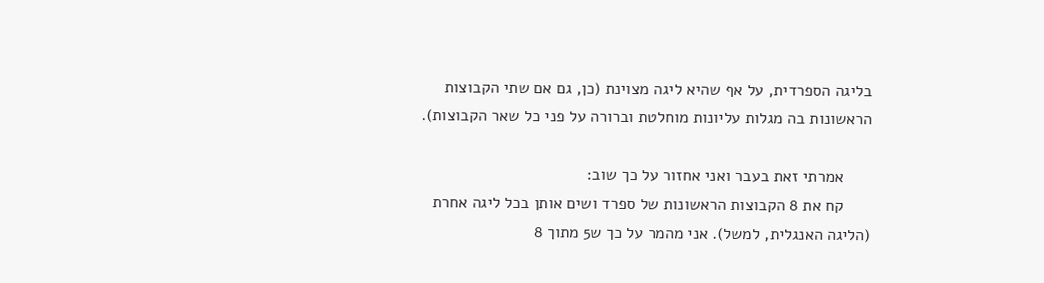בליגה הספרדית, על אף שהיא ליגה מצוינת (כן, גם אם שתי הקבוצות הראשונות בה מגלות עליונות מוחלטת וברורה על פני כל שאר הקבוצות).

      אמרתי זאת בעבר ואני אחזור על כך שוב:
      קח את 8 הקבוצות הראשונות של ספרד ושים אותן בכל ליגה אחרת (הליגה האנגלית, למשל). אני מהמר על כך ש5 מתוך 8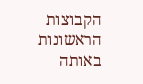הקבוצות הראשונות באותה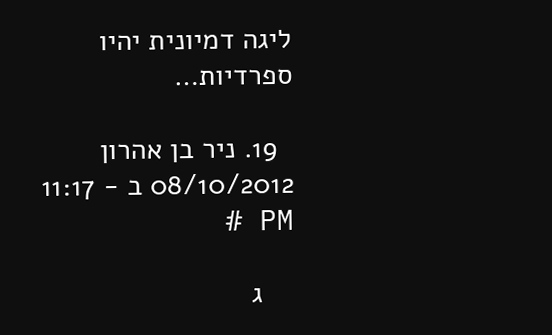ליגה דמיונית יהיו ספרדיות…

  19. ניר בן אהרון 08/10/2012 ב - 11:17 PM #

    ג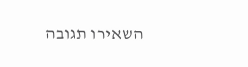השאירו תגובה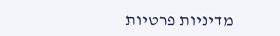מדיניות פרטיות